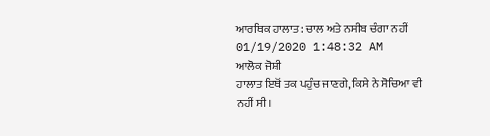ਆਰਥਿਕ ਹਾਲਾਤ : ਚਾਲ ਅਤੇ ਨਸੀਬ ਚੰਗਾ ਨਹੀਂ
01/19/2020 1:48:32 AM
ਆਲੋਕ ਜੋਸ਼ੀ
ਹਾਲਾਤ ਇਥੋਂ ਤਕ ਪਹੁੰਚ ਜਾਣਗੇ, ਕਿਸੇ ਨੇ ਸੋਚਿਆ ਵੀ ਨਹੀਂ ਸੀ।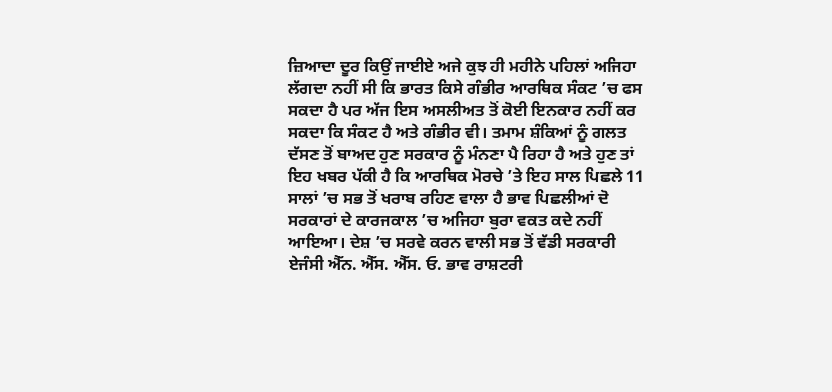ਜ਼ਿਆਦਾ ਦੂਰ ਕਿਉਂ ਜਾਈਏ ਅਜੇ ਕੁਝ ਹੀ ਮਹੀਨੇ ਪਹਿਲਾਂ ਅਜਿਹਾ ਲੱਗਦਾ ਨਹੀਂ ਸੀ ਕਿ ਭਾਰਤ ਕਿਸੇ ਗੰਭੀਰ ਆਰਥਿਕ ਸੰਕਟ ’ਚ ਫਸ ਸਕਦਾ ਹੈ ਪਰ ਅੱਜ ਇਸ ਅਸਲੀਅਤ ਤੋਂ ਕੋਈ ਇਨਕਾਰ ਨਹੀਂ ਕਰ ਸਕਦਾ ਕਿ ਸੰਕਟ ਹੈ ਅਤੇ ਗੰਭੀਰ ਵੀ। ਤਮਾਮ ਸ਼ੰਕਿਆਂ ਨੂੰ ਗਲਤ ਦੱਸਣ ਤੋਂ ਬਾਅਦ ਹੁਣ ਸਰਕਾਰ ਨੂੰ ਮੰਨਣਾ ਪੈ ਰਿਹਾ ਹੈ ਅਤੇ ਹੁਣ ਤਾਂ ਇਹ ਖਬਰ ਪੱਕੀ ਹੈ ਕਿ ਆਰਥਿਕ ਮੋਰਚੇ ’ਤੇ ਇਹ ਸਾਲ ਪਿਛਲੇ 11 ਸਾਲਾਂ ’ਚ ਸਭ ਤੋਂ ਖਰਾਬ ਰਹਿਣ ਵਾਲਾ ਹੈ ਭਾਵ ਪਿਛਲੀਆਂ ਦੋ ਸਰਕਾਰਾਂ ਦੇ ਕਾਰਜਕਾਲ ’ਚ ਅਜਿਹਾ ਬੁਰਾ ਵਕਤ ਕਦੇ ਨਹੀਂ ਆਇਆ। ਦੇਸ਼ ’ਚ ਸਰਵੇ ਕਰਨ ਵਾਲੀ ਸਭ ਤੋਂ ਵੱਡੀ ਸਰਕਾਰੀ ਏਜੰਸੀ ਐੱਨ. ਐੱਸ. ਐੱਸ. ਓ. ਭਾਵ ਰਾਸ਼ਟਰੀ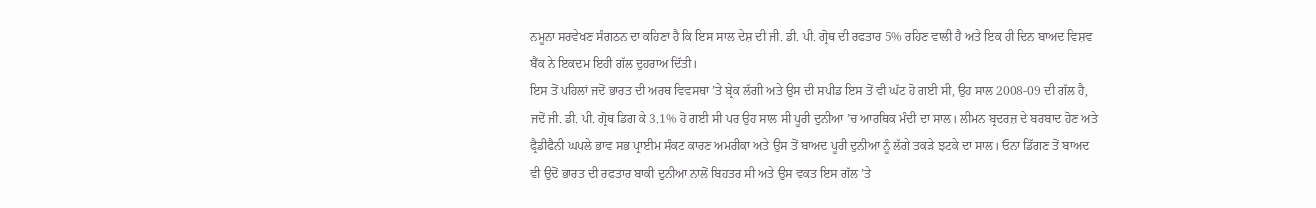ਨਮੂਨਾ ਸਰਵੇਖਣ ਸੰਗਠਨ ਦਾ ਕਹਿਣਾ ਹੈ ਕਿ ਇਸ ਸਾਲ ਦੇਸ਼ ਦੀ ਜੀ. ਡੀ. ਪੀ. ਗ੍ਰੋਥ ਦੀ ਰਫਤਾਰ 5% ਰਹਿਣ ਵਾਲੀ ਹੈ ਅਤੇ ਇਕ ਹੀ ਦਿਨ ਬਾਅਦ ਵਿਸ਼ਵ ਬੈਂਕ ਨੇ ਇਕਦਮ ਇਹੀ ਗੱਲ ਦੁਹਰਾਅ ਦਿੱਤੀ।
ਇਸ ਤੋਂ ਪਹਿਲਾਂ ਜਦੋਂ ਭਾਰਤ ਦੀ ਅਰਥ ਵਿਵਸਥਾ ’ਤੇ ਬ੍ਰੇਕ ਲੱਗੀ ਅਤੇ ਉਸ ਦੀ ਸਪੀਡ ਇਸ ਤੋਂ ਵੀ ਘੱਟ ਹੋ ਗਈ ਸੀ, ਉਹ ਸਾਲ 2008-09 ਦੀ ਗੱਲ ਹੈ, ਜਦੋਂ ਜੀ. ਡੀ. ਪੀ. ਗ੍ਰੋਥ ਡਿਗ ਕੇ 3.1% ਹੋ ਗਈ ਸੀ ਪਰ ਉਹ ਸਾਲ ਸੀ ਪੂਰੀ ਦੁਨੀਆ ’ਚ ਆਰਥਿਕ ਮੰਦੀ ਦਾ ਸਾਲ। ਲੀਮਨ ਬ੍ਰਦਰਜ਼ ਦੇ ਬਰਬਾਦ ਹੋਣ ਅਤੇ ਫ੍ਰੈਡੀਫੈਨੀ ਘਪਲੇ ਭਾਵ ਸਭ ਪ੍ਰਾਈਮ ਸੰਕਟ ਕਾਰਣ ਅਮਰੀਕਾ ਅਤੇ ਉਸ ਤੋਂ ਬਾਅਦ ਪੂਰੀ ਦੁਨੀਆ ਨੂੰ ਲੱਗੇ ਤਕੜੇ ਝਟਕੇ ਦਾ ਸਾਲ। ਓਨਾ ਡਿੱਗਣ ਤੋਂ ਬਾਅਦ ਵੀ ਉਦੋਂ ਭਾਰਤ ਦੀ ਰਫਤਾਰ ਬਾਕੀ ਦੁਨੀਆ ਨਾਲੋਂ ਬਿਹਤਰ ਸੀ ਅਤੇ ਉਸ ਵਕਤ ਇਸ ਗੱਲ ’ਤੇ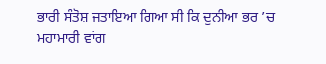ਭਾਰੀ ਸੰਤੋਸ਼ ਜਤਾਇਆ ਗਿਆ ਸੀ ਕਿ ਦੁਨੀਆ ਭਰ ’ਚ ਮਹਾਮਾਰੀ ਵਾਂਗ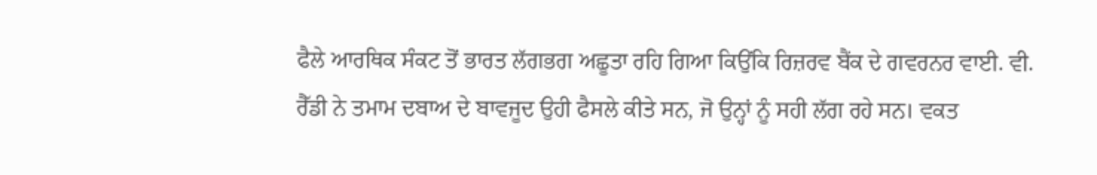ਫੈਲੇ ਆਰਥਿਕ ਸੰਕਟ ਤੋਂ ਭਾਰਤ ਲੱਗਭਗ ਅਛੂਤਾ ਰਹਿ ਗਿਆ ਕਿਉਂਕਿ ਰਿਜ਼ਰਵ ਬੈਂਕ ਦੇ ਗਵਰਨਰ ਵਾਈ. ਵੀ. ਰੈੱਡੀ ਨੇ ਤਮਾਮ ਦਬਾਅ ਦੇ ਬਾਵਜੂਦ ਉਹੀ ਫੈਸਲੇ ਕੀਤੇ ਸਨ, ਜੋ ਉਨ੍ਹਾਂ ਨੂੰ ਸਹੀ ਲੱਗ ਰਹੇ ਸਨ। ਵਕਤ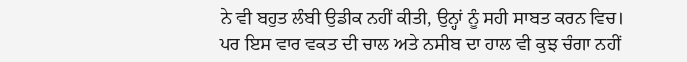ਨੇ ਵੀ ਬਹੁਤ ਲੰਬੀ ਉਡੀਕ ਨਹੀਂ ਕੀਤੀ, ਉਨ੍ਹਾਂ ਨੂੰ ਸਹੀ ਸਾਬਤ ਕਰਨ ਵਿਚ।
ਪਰ ਇਸ ਵਾਰ ਵਕਤ ਦੀ ਚਾਲ ਅਤੇ ਨਸੀਬ ਦਾ ਹਾਲ ਵੀ ਕੁਝ ਚੰਗਾ ਨਹੀਂ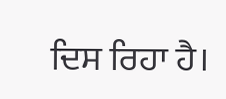ਦਿਸ ਰਿਹਾ ਹੈ।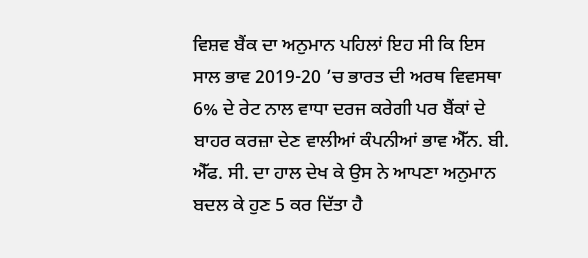ਵਿਸ਼ਵ ਬੈਂਕ ਦਾ ਅਨੁਮਾਨ ਪਹਿਲਾਂ ਇਹ ਸੀ ਕਿ ਇਸ ਸਾਲ ਭਾਵ 2019-20 ’ਚ ਭਾਰਤ ਦੀ ਅਰਥ ਵਿਵਸਥਾ 6% ਦੇ ਰੇਟ ਨਾਲ ਵਾਧਾ ਦਰਜ ਕਰੇਗੀ ਪਰ ਬੈਂਕਾਂ ਦੇ ਬਾਹਰ ਕਰਜ਼ਾ ਦੇਣ ਵਾਲੀਆਂ ਕੰਪਨੀਆਂ ਭਾਵ ਐੱਨ. ਬੀ. ਐੱਫ. ਸੀ. ਦਾ ਹਾਲ ਦੇਖ ਕੇ ਉਸ ਨੇ ਆਪਣਾ ਅਨੁਮਾਨ ਬਦਲ ਕੇ ਹੁਣ 5 ਕਰ ਦਿੱਤਾ ਹੈ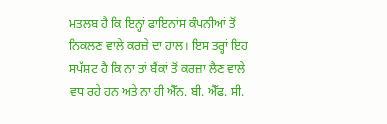ਮਤਲਬ ਹੈ ਕਿ ਇਨ੍ਹਾਂ ਫਾਇਨਾਂਸ ਕੰਪਨੀਆਂ ਤੋਂ ਨਿਕਲਣ ਵਾਲੇ ਕਰਜ਼ੇ ਦਾ ਹਾਲ। ਇਸ ਤਰ੍ਹਾਂ ਇਹ ਸਪੱਸ਼ਟ ਹੈ ਕਿ ਨਾ ਤਾਂ ਬੈਂਕਾਂ ਤੋਂ ਕਰਜ਼ਾ ਲੈਣ ਵਾਲੇ ਵਧ ਰਹੇ ਹਨ ਅਤੇ ਨਾ ਹੀ ਐੱਨ. ਬੀ. ਐੱਫ. ਸੀ.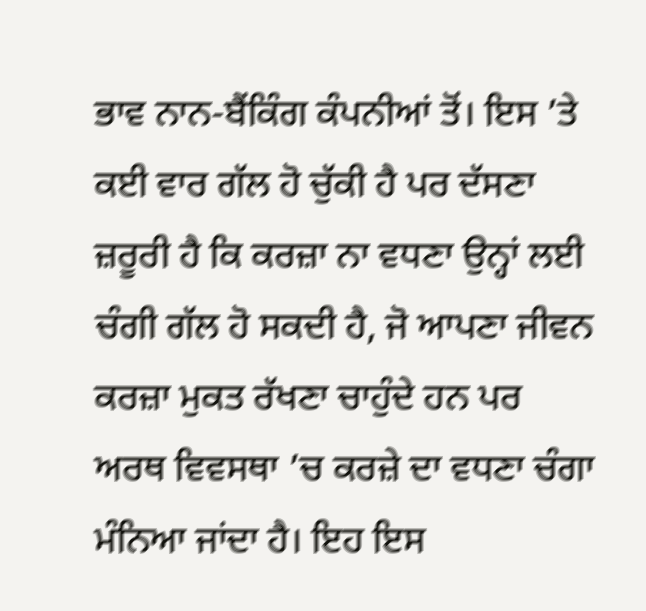ਭਾਵ ਨਾਨ-ਬੈਂਕਿੰਗ ਕੰਪਨੀਆਂ ਤੋਂ। ਇਸ ’ਤੇ ਕਈ ਵਾਰ ਗੱਲ ਹੋ ਚੁੱਕੀ ਹੈ ਪਰ ਦੱਸਣਾ ਜ਼ਰੂਰੀ ਹੈ ਕਿ ਕਰਜ਼ਾ ਨਾ ਵਧਣਾ ਉਨ੍ਹਾਂ ਲਈ ਚੰਗੀ ਗੱਲ ਹੋ ਸਕਦੀ ਹੈ, ਜੋ ਆਪਣਾ ਜੀਵਨ ਕਰਜ਼ਾ ਮੁਕਤ ਰੱਖਣਾ ਚਾਹੁੰਦੇ ਹਨ ਪਰ ਅਰਥ ਵਿਵਸਥਾ ’ਚ ਕਰਜ਼ੇ ਦਾ ਵਧਣਾ ਚੰਗਾ ਮੰਨਿਆ ਜਾਂਦਾ ਹੈ। ਇਹ ਇਸ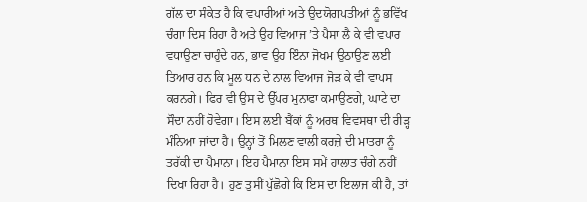ਗੱਲ ਦਾ ਸੰਕੇਤ ਹੈ ਕਿ ਵਪਾਰੀਆਂ ਅਤੇ ਉਦਯੋਗਪਤੀਆਂ ਨੂੰ ਭਵਿੱਖ ਚੰਗਾ ਦਿਸ ਰਿਹਾ ਹੈ ਅਤੇ ਉਹ ਵਿਆਜ ’ਤੇ ਪੈਸਾ ਲੈ ਕੇ ਵੀ ਵਪਾਰ ਵਧਾਉਣਾ ਚਾਹੁੰਦੇ ਹਨ, ਭਾਵ ਉਹ ਇੰਨਾ ਜੋਖਮ ਉਠਾਉਣ ਲਈ ਤਿਆਰ ਹਨ ਕਿ ਮੂਲ ਧਨ ਦੇ ਨਾਲ ਵਿਆਜ ਜੋੜ ਕੇ ਵੀ ਵਾਪਸ ਕਰਨਗੇ। ਫਿਰ ਵੀ ਉਸ ਦੇ ਉੱਪਰ ਮੁਨਾਫਾ ਕਮਾਉਣਗੇ, ਘਾਟੇ ਦਾ ਸੌਦਾ ਨਹੀਂ ਹੋਵੇਗਾ। ਇਸ ਲਈ ਬੈਂਕਾਂ ਨੂੰ ਅਰਥ ਵਿਵਸਥਾ ਦੀ ਰੀੜ੍ਹ ਮੰਨਿਆ ਜਾਂਦਾ ਹੈ। ਉਨ੍ਹਾਂ ਤੋਂ ਮਿਲਣ ਵਾਲੀ ਕਰਜ਼ੇ ਦੀ ਮਾਤਰਾ ਨੂੰ ਤਰੱਕੀ ਦਾ ਪੈਮਾਨਾ। ਇਹ ਪੈਮਾਨਾ ਇਸ ਸਮੇਂ ਹਾਲਾਤ ਚੰਗੇ ਨਹੀਂ ਦਿਖਾ ਰਿਹਾ ਹੈ। ਹੁਣ ਤੁਸੀਂ ਪੁੱਛੋਗੇ ਕਿ ਇਸ ਦਾ ਇਲਾਜ ਕੀ ਹੈ, ਤਾਂ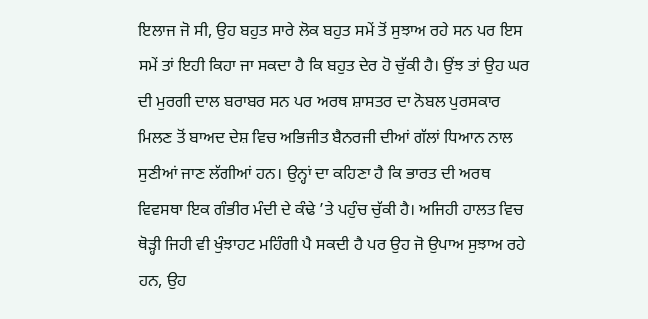ਇਲਾਜ ਜੋ ਸੀ, ਉਹ ਬਹੁਤ ਸਾਰੇ ਲੋਕ ਬਹੁਤ ਸਮੇਂ ਤੋਂ ਸੁਝਾਅ ਰਹੇ ਸਨ ਪਰ ਇਸ ਸਮੇਂ ਤਾਂ ਇਹੀ ਕਿਹਾ ਜਾ ਸਕਦਾ ਹੈ ਕਿ ਬਹੁਤ ਦੇਰ ਹੋ ਚੁੱਕੀ ਹੈ। ਉਂਝ ਤਾਂ ਉਹ ਘਰ ਦੀ ਮੁਰਗੀ ਦਾਲ ਬਰਾਬਰ ਸਨ ਪਰ ਅਰਥ ਸ਼ਾਸਤਰ ਦਾ ਨੋਬਲ ਪੁਰਸਕਾਰ ਮਿਲਣ ਤੋਂ ਬਾਅਦ ਦੇਸ਼ ਵਿਚ ਅਭਿਜੀਤ ਬੈਨਰਜੀ ਦੀਆਂ ਗੱਲਾਂ ਧਿਆਨ ਨਾਲ ਸੁਣੀਆਂ ਜਾਣ ਲੱਗੀਆਂ ਹਨ। ਉਨ੍ਹਾਂ ਦਾ ਕਹਿਣਾ ਹੈ ਕਿ ਭਾਰਤ ਦੀ ਅਰਥ ਵਿਵਸਥਾ ਇਕ ਗੰਭੀਰ ਮੰਦੀ ਦੇ ਕੰਢੇ ’ਤੇ ਪਹੁੰਚ ਚੁੱਕੀ ਹੈ। ਅਜਿਹੀ ਹਾਲਤ ਵਿਚ ਥੋੜ੍ਹੀ ਜਿਹੀ ਵੀ ਖੁੰਝਾਹਟ ਮਹਿੰਗੀ ਪੈ ਸਕਦੀ ਹੈ ਪਰ ਉਹ ਜੋ ਉਪਾਅ ਸੁਝਾਅ ਰਹੇ ਹਨ, ਉਹ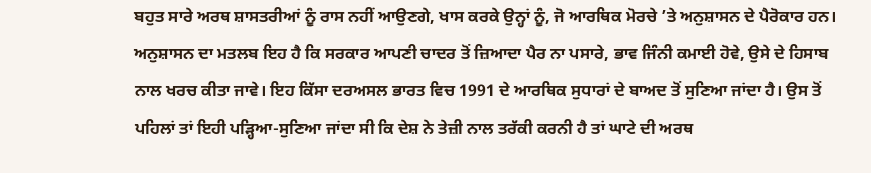ਬਹੁਤ ਸਾਰੇ ਅਰਥ ਸ਼ਾਸਤਰੀਆਂ ਨੂੰ ਰਾਸ ਨਹੀਂ ਆਉਣਗੇ, ਖਾਸ ਕਰਕੇ ਉਨ੍ਹਾਂ ਨੂੰ, ਜੋ ਆਰਥਿਕ ਮੋਰਚੇ ’ਤੇ ਅਨੁਸ਼ਾਸਨ ਦੇ ਪੈਰੋਕਾਰ ਹਨ। ਅਨੁਸ਼ਾਸਨ ਦਾ ਮਤਲਬ ਇਹ ਹੈ ਕਿ ਸਰਕਾਰ ਆਪਣੀ ਚਾਦਰ ਤੋਂ ਜ਼ਿਆਦਾ ਪੈਰ ਨਾ ਪਸਾਰੇ, ਭਾਵ ਜਿੰਨੀ ਕਮਾਈ ਹੋਵੇ, ਉਸੇ ਦੇ ਹਿਸਾਬ ਨਾਲ ਖਰਚ ਕੀਤਾ ਜਾਵੇ। ਇਹ ਕਿੱਸਾ ਦਰਅਸਲ ਭਾਰਤ ਵਿਚ 1991 ਦੇ ਆਰਥਿਕ ਸੁਧਾਰਾਂ ਦੇ ਬਾਅਦ ਤੋਂ ਸੁਣਿਆ ਜਾਂਦਾ ਹੈ। ਉਸ ਤੋਂ ਪਹਿਲਾਂ ਤਾਂ ਇਹੀ ਪੜ੍ਹਿਆ-ਸੁਣਿਆ ਜਾਂਦਾ ਸੀ ਕਿ ਦੇਸ਼ ਨੇ ਤੇਜ਼ੀ ਨਾਲ ਤਰੱਕੀ ਕਰਨੀ ਹੈ ਤਾਂ ਘਾਟੇ ਦੀ ਅਰਥ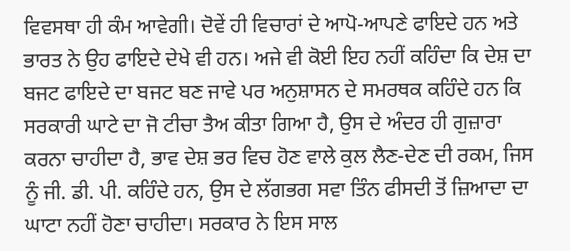ਵਿਵਸਥਾ ਹੀ ਕੰਮ ਆਵੇਗੀ। ਦੋਵੇਂ ਹੀ ਵਿਚਾਰਾਂ ਦੇ ਆਪੋ-ਆਪਣੇ ਫਾਇਦੇ ਹਨ ਅਤੇ ਭਾਰਤ ਨੇ ਉਹ ਫਾਇਦੇ ਦੇਖੇ ਵੀ ਹਨ। ਅਜੇ ਵੀ ਕੋਈ ਇਹ ਨਹੀਂ ਕਹਿੰਦਾ ਕਿ ਦੇਸ਼ ਦਾ ਬਜਟ ਫਾਇਦੇ ਦਾ ਬਜਟ ਬਣ ਜਾਵੇ ਪਰ ਅਨੁਸ਼ਾਸਨ ਦੇ ਸਮਰਥਕ ਕਹਿੰਦੇ ਹਨ ਕਿ ਸਰਕਾਰੀ ਘਾਟੇ ਦਾ ਜੋ ਟੀਚਾ ਤੈਅ ਕੀਤਾ ਗਿਆ ਹੈ, ਉਸ ਦੇ ਅੰਦਰ ਹੀ ਗੁਜ਼ਾਰਾ ਕਰਨਾ ਚਾਹੀਦਾ ਹੈ, ਭਾਵ ਦੇਸ਼ ਭਰ ਵਿਚ ਹੋਣ ਵਾਲੇ ਕੁਲ ਲੈਣ-ਦੇਣ ਦੀ ਰਕਮ, ਜਿਸ ਨੂੰ ਜੀ. ਡੀ. ਪੀ. ਕਹਿੰਦੇ ਹਨ, ਉਸ ਦੇ ਲੱਗਭਗ ਸਵਾ ਤਿੰਨ ਫੀਸਦੀ ਤੋਂ ਜ਼ਿਆਦਾ ਦਾ ਘਾਟਾ ਨਹੀਂ ਹੋਣਾ ਚਾਹੀਦਾ। ਸਰਕਾਰ ਨੇ ਇਸ ਸਾਲ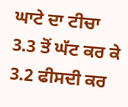ਘਾਟੇ ਦਾ ਟੀਚਾ 3.3 ਤੋਂ ਘੱਟ ਕਰ ਕੇ 3.2 ਫੀਸਦੀ ਕਰ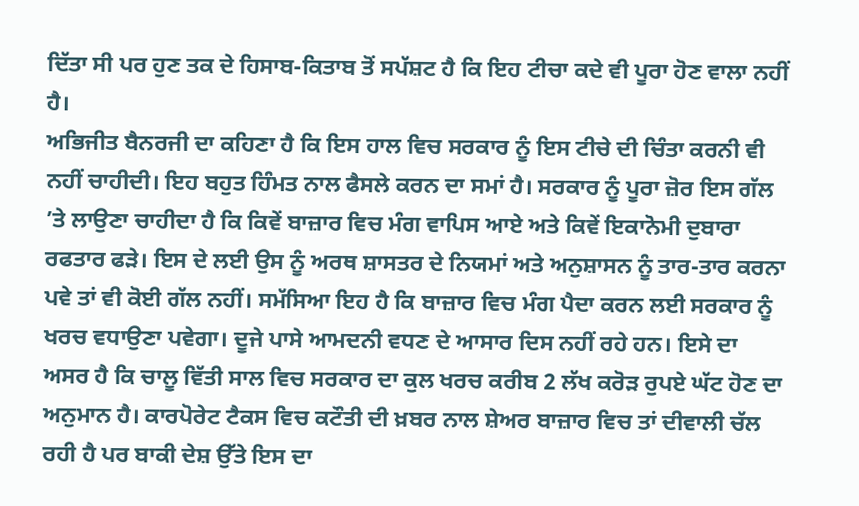ਦਿੱਤਾ ਸੀ ਪਰ ਹੁਣ ਤਕ ਦੇ ਹਿਸਾਬ-ਕਿਤਾਬ ਤੋਂ ਸਪੱਸ਼ਟ ਹੈ ਕਿ ਇਹ ਟੀਚਾ ਕਦੇ ਵੀ ਪੂਰਾ ਹੋਣ ਵਾਲਾ ਨਹੀਂ ਹੈ।
ਅਭਿਜੀਤ ਬੈਨਰਜੀ ਦਾ ਕਹਿਣਾ ਹੈ ਕਿ ਇਸ ਹਾਲ ਵਿਚ ਸਰਕਾਰ ਨੂੰ ਇਸ ਟੀਚੇ ਦੀ ਚਿੰਤਾ ਕਰਨੀ ਵੀ ਨਹੀਂ ਚਾਹੀਦੀ। ਇਹ ਬਹੁਤ ਹਿੰਮਤ ਨਾਲ ਫੈਸਲੇ ਕਰਨ ਦਾ ਸਮਾਂ ਹੈ। ਸਰਕਾਰ ਨੂੰ ਪੂਰਾ ਜ਼ੋਰ ਇਸ ਗੱਲ ’ਤੇ ਲਾਉਣਾ ਚਾਹੀਦਾ ਹੈ ਕਿ ਕਿਵੇਂ ਬਾਜ਼ਾਰ ਵਿਚ ਮੰਗ ਵਾਪਿਸ ਆਏ ਅਤੇ ਕਿਵੇਂ ਇਕਾਨੋਮੀ ਦੁਬਾਰਾ ਰਫਤਾਰ ਫੜੇ। ਇਸ ਦੇ ਲਈ ਉਸ ਨੂੰ ਅਰਥ ਸ਼ਾਸਤਰ ਦੇ ਨਿਯਮਾਂ ਅਤੇ ਅਨੁਸ਼ਾਸਨ ਨੂੰ ਤਾਰ-ਤਾਰ ਕਰਨਾ ਪਵੇ ਤਾਂ ਵੀ ਕੋਈ ਗੱਲ ਨਹੀਂ। ਸਮੱਸਿਆ ਇਹ ਹੈ ਕਿ ਬਾਜ਼ਾਰ ਵਿਚ ਮੰਗ ਪੈਦਾ ਕਰਨ ਲਈ ਸਰਕਾਰ ਨੂੰ ਖਰਚ ਵਧਾਉਣਾ ਪਵੇਗਾ। ਦੂਜੇ ਪਾਸੇ ਆਮਦਨੀ ਵਧਣ ਦੇ ਆਸਾਰ ਦਿਸ ਨਹੀਂ ਰਹੇ ਹਨ। ਇਸੇ ਦਾ ਅਸਰ ਹੈ ਕਿ ਚਾਲੂ ਵਿੱਤੀ ਸਾਲ ਵਿਚ ਸਰਕਾਰ ਦਾ ਕੁਲ ਖਰਚ ਕਰੀਬ 2 ਲੱਖ ਕਰੋੜ ਰੁਪਏ ਘੱਟ ਹੋਣ ਦਾ ਅਨੁਮਾਨ ਹੈ। ਕਾਰਪੋਰੇਟ ਟੈਕਸ ਵਿਚ ਕਟੌਤੀ ਦੀ ਖ਼ਬਰ ਨਾਲ ਸ਼ੇਅਰ ਬਾਜ਼ਾਰ ਵਿਚ ਤਾਂ ਦੀਵਾਲੀ ਚੱਲ ਰਹੀ ਹੈ ਪਰ ਬਾਕੀ ਦੇਸ਼ ਉੱਤੇ ਇਸ ਦਾ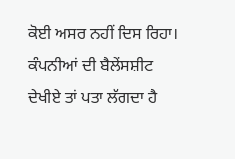ਕੋਈ ਅਸਰ ਨਹੀਂ ਦਿਸ ਰਿਹਾ। ਕੰਪਨੀਆਂ ਦੀ ਬੈਲੇਂਸਸ਼ੀਟ ਦੇਖੀਏ ਤਾਂ ਪਤਾ ਲੱਗਦਾ ਹੈ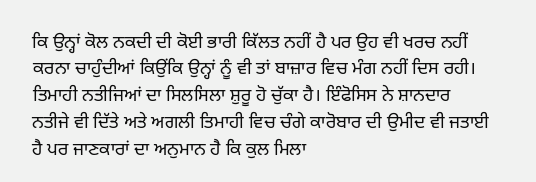ਕਿ ਉਨ੍ਹਾਂ ਕੋਲ ਨਕਦੀ ਦੀ ਕੋਈ ਭਾਰੀ ਕਿੱਲਤ ਨਹੀਂ ਹੈ ਪਰ ਉਹ ਵੀ ਖਰਚ ਨਹੀਂ ਕਰਨਾ ਚਾਹੁੰਦੀਆਂ ਕਿਉਂਕਿ ਉਨ੍ਹਾਂ ਨੂੰ ਵੀ ਤਾਂ ਬਾਜ਼ਾਰ ਵਿਚ ਮੰਗ ਨਹੀਂ ਦਿਸ ਰਹੀ।
ਤਿਮਾਹੀ ਨਤੀਜਿਆਂ ਦਾ ਸਿਲਸਿਲਾ ਸ਼ੁਰੂ ਹੋ ਚੁੱਕਾ ਹੈ। ਇੰਫੋਸਿਸ ਨੇ ਸ਼ਾਨਦਾਰ ਨਤੀਜੇ ਵੀ ਦਿੱਤੇ ਅਤੇ ਅਗਲੀ ਤਿਮਾਹੀ ਵਿਚ ਚੰਗੇ ਕਾਰੋਬਾਰ ਦੀ ਉਮੀਦ ਵੀ ਜਤਾਈ ਹੈ ਪਰ ਜਾਣਕਾਰਾਂ ਦਾ ਅਨੁਮਾਨ ਹੈ ਕਿ ਕੁਲ ਮਿਲਾ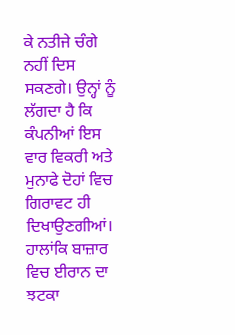ਕੇ ਨਤੀਜੇ ਚੰਗੇ ਨਹੀਂ ਦਿਸ ਸਕਣਗੇ। ਉਨ੍ਹਾਂ ਨੂੰ ਲੱਗਦਾ ਹੈ ਕਿ ਕੰਪਨੀਆਂ ਇਸ ਵਾਰ ਵਿਕਰੀ ਅਤੇ ਮੁਨਾਫੇ ਦੋਹਾਂ ਵਿਚ ਗਿਰਾਵਟ ਹੀ ਦਿਖਾਉਣਗੀਆਂ। ਹਾਲਾਂਕਿ ਬਾਜ਼ਾਰ ਵਿਚ ਈਰਾਨ ਦਾ ਝਟਕਾ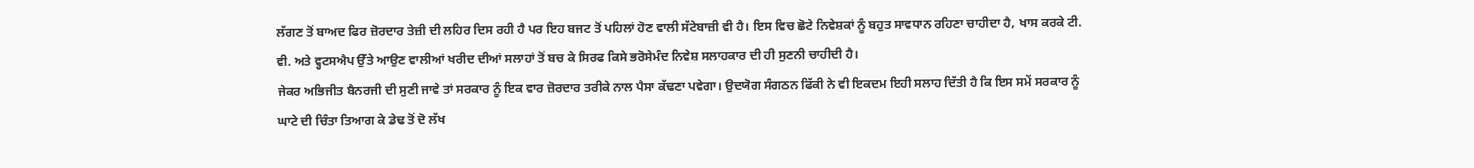ਲੱਗਣ ਤੋਂ ਬਾਅਦ ਫਿਰ ਜ਼ੋਰਦਾਰ ਤੇਜ਼ੀ ਦੀ ਲਹਿਰ ਦਿਸ ਰਹੀ ਹੈ ਪਰ ਇਹ ਬਜਟ ਤੋਂ ਪਹਿਲਾਂ ਹੋਣ ਵਾਲੀ ਸੱਟੇਬਾਜ਼ੀ ਵੀ ਹੈ। ਇਸ ਵਿਚ ਛੋਟੇ ਨਿਵੇਸ਼ਕਾਂ ਨੂੰ ਬਹੁਤ ਸਾਵਧਾਨ ਰਹਿਣਾ ਚਾਹੀਦਾ ਹੈ, ਖਾਸ ਕਰਕੇ ਟੀ. ਵੀ. ਅਤੇ ਵ੍ਹਟਸਐਪ ਉੱਤੇ ਆਉਣ ਵਾਲੀਆਂ ਖਰੀਦ ਦੀਆਂ ਸਲਾਹਾਂ ਤੋਂ ਬਚ ਕੇ ਸਿਰਫ ਕਿਸੇ ਭਰੋਸੇਮੰਦ ਨਿਵੇਸ਼ ਸਲਾਹਕਾਰ ਦੀ ਹੀ ਸੁਣਨੀ ਚਾਹੀਦੀ ਹੈ।
ਜੇਕਰ ਅਭਿਜੀਤ ਬੈਨਰਜੀ ਦੀ ਸੁਣੀ ਜਾਵੇ ਤਾਂ ਸਰਕਾਰ ਨੂੰ ਇਕ ਵਾਰ ਜ਼ੋਰਦਾਰ ਤਰੀਕੇ ਨਾਲ ਪੈਸਾ ਕੱਢਣਾ ਪਵੇਗਾ। ਉਦਯੋਗ ਸੰਗਠਨ ਫਿੱਕੀ ਨੇ ਵੀ ਇਕਦਮ ਇਹੀ ਸਲਾਹ ਦਿੱਤੀ ਹੈ ਕਿ ਇਸ ਸਮੇਂ ਸਰਕਾਰ ਨੂੰ ਘਾਟੇ ਦੀ ਚਿੰਤਾ ਤਿਆਗ ਕੇ ਡੇਢ ਤੋਂ ਦੋ ਲੱਖ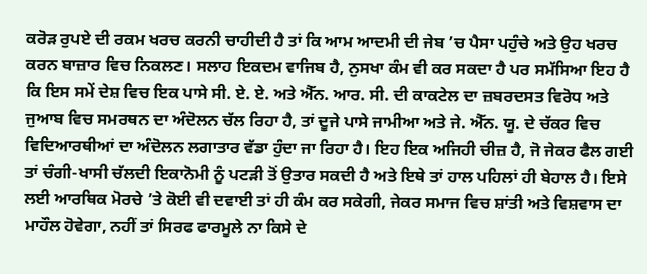ਕਰੋੜ ਰੁਪਏ ਦੀ ਰਕਮ ਖਰਚ ਕਰਨੀ ਚਾਹੀਦੀ ਹੈ ਤਾਂ ਕਿ ਆਮ ਆਦਮੀ ਦੀ ਜੇਬ ’ਚ ਪੈਸਾ ਪਹੁੰਚੇ ਅਤੇ ਉਹ ਖਰਚ ਕਰਨ ਬਾਜ਼ਾਰ ਵਿਚ ਨਿਕਲਣ। ਸਲਾਹ ਇਕਦਮ ਵਾਜਿਬ ਹੈ, ਨੁਸਖਾ ਕੰਮ ਵੀ ਕਰ ਸਕਦਾ ਹੈ ਪਰ ਸਮੱਸਿਆ ਇਹ ਹੈ ਕਿ ਇਸ ਸਮੇਂ ਦੇਸ਼ ਵਿਚ ਇਕ ਪਾਸੇ ਸੀ. ਏ. ਏ. ਅਤੇ ਐੱਨ. ਆਰ. ਸੀ. ਦੀ ਕਾਕਟੇਲ ਦਾ ਜ਼ਬਰਦਸਤ ਵਿਰੋਧ ਅਤੇ ਜੁਆਬ ਵਿਚ ਸਮਰਥਨ ਦਾ ਅੰਦੋਲਨ ਚੱਲ ਰਿਹਾ ਹੈ, ਤਾਂ ਦੂਜੇ ਪਾਸੇ ਜਾਮੀਆ ਅਤੇ ਜੇ. ਐੱਨ. ਯੂ. ਦੇ ਚੱਕਰ ਵਿਚ ਵਿਦਿਆਰਥੀਆਂ ਦਾ ਅੰਦੋਲਨ ਲਗਾਤਾਰ ਵੱਡਾ ਹੁੰਦਾ ਜਾ ਰਿਹਾ ਹੈ। ਇਹ ਇਕ ਅਜਿਹੀ ਚੀਜ਼ ਹੈ, ਜੋ ਜੇਕਰ ਫੈਲ ਗਈ ਤਾਂ ਚੰਗੀ-ਖਾਸੀ ਚੱਲਦੀ ਇਕਾਨੋਮੀ ਨੂੰ ਪਟੜੀ ਤੋਂ ਉਤਾਰ ਸਕਦੀ ਹੈ ਅਤੇ ਇਥੇ ਤਾਂ ਹਾਲ ਪਹਿਲਾਂ ਹੀ ਬੇਹਾਲ ਹੈ। ਇਸੇ ਲਈ ਆਰਥਿਕ ਮੋਰਚੇ ’ਤੇ ਕੋਈ ਵੀ ਦਵਾਈ ਤਾਂ ਹੀ ਕੰਮ ਕਰ ਸਕੇਗੀ, ਜੇਕਰ ਸਮਾਜ ਵਿਚ ਸ਼ਾਂਤੀ ਅਤੇ ਵਿਸ਼ਵਾਸ ਦਾ ਮਾਹੌਲ ਹੋਵੇਗਾ, ਨਹੀਂ ਤਾਂ ਸਿਰਫ ਫਾਰਮੂਲੇ ਨਾ ਕਿਸੇ ਦੇ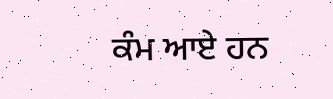ਕੰਮ ਆਏ ਹਨ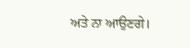ਅਤੇ ਨਾ ਆਉਣਗੇ।